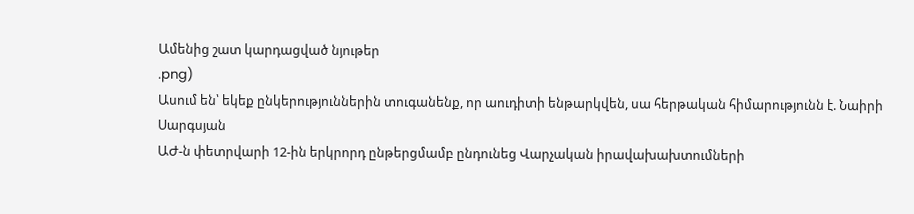Ամենից շատ կարդացված նյութեր
.png)
Ասում են՝ եկեք ընկերություններին տուգանենք, որ աուդիտի ենթարկվեն, սա հերթական հիմարությունն է. Նաիրի Սարգսյան
ԱԺ-ն փետրվարի 12-ին երկրորդ ընթերցմամբ ընդունեց Վարչական իրավախախտումների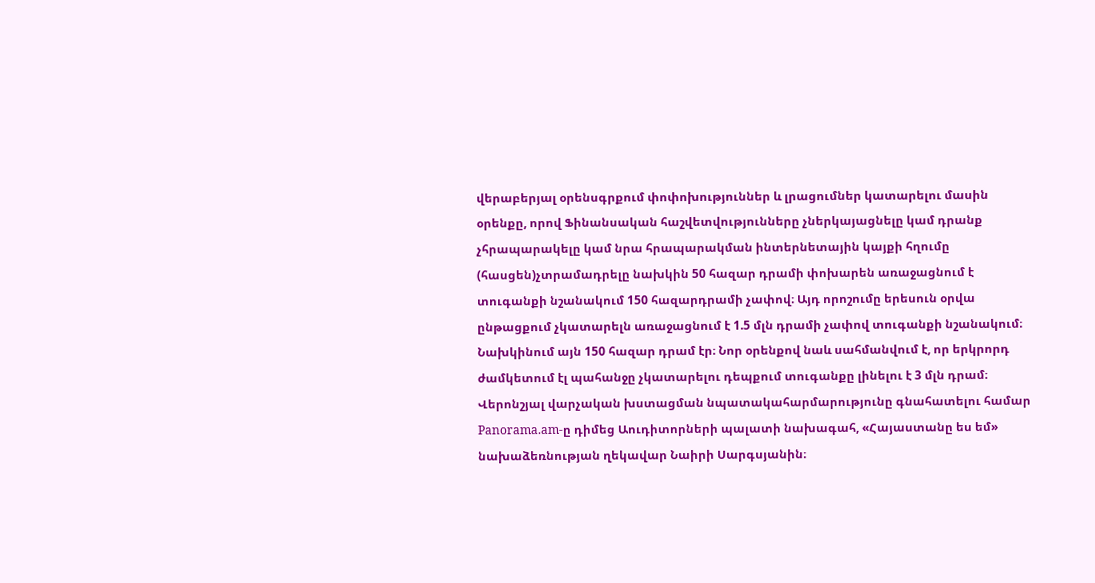վերաբերյալ օրենսգրքում փոփոխություններ և լրացումներ կատարելու մասին օրենքը, որով Ֆինանսական հաշվետվությունները չներկայացնելը կամ դրանք չհրապարակելը կամ նրա հրապարակման ինտերնետային կայքի հղումը (հասցեն)չտրամադրելը նախկին 50 հազար դրամի փոխարեն առաջացնում է տուգանքի նշանակում 150 հազարդրամի չափով։ Այդ որոշումը երեսուն օրվա ընթացքում չկատարելն առաջացնում է 1.5 մլն դրամի չափով տուգանքի նշանակում։ Նախկինում այն 150 հազար դրամ էր։ Նոր օրենքով նաև սահմանվում է, որ երկրորդ ժամկետում էլ պահանջը չկատարելու դեպքում տուգանքը լինելու է 3 մլն դրամ։ Վերոնշյալ վարչական խստացման նպատակահարմարությունը գնահատելու համար Panorama.am-ը դիմեց Աուդիտորների պալատի նախագահ, «Հայաստանը ես եմ» նախաձեռնության ղեկավար Նաիրի Սարգսյանին։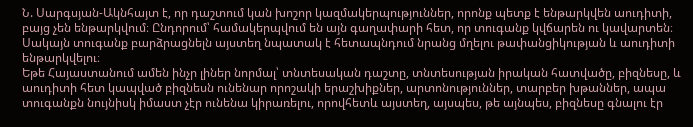Ն. Սարգսյան-Ակնհայտ է, որ դաշտում կան խոշոր կազմակերպություններ, որոնք պետք է ենթարկվեն աուդիտի, բայց չեն ենթարկվում։ Ընդորում՝ համակերպվում են այն գաղափարի հետ, որ տուգանք կվճարեն ու կավարտեն։ Սակայն տուգանք բարձրացնելն այստեղ նպատակ է հետապնդում նրանց մղելու թափանցիկության և աուդիտի ենթարկվելու։
Եթե Հայաստանում ամեն ինչր լիներ նորմալ՝ տնտեսական դաշտը, տնտեսության իրական հատվածը, բիզնեսը, և աուդիտի հետ կապված բիզնեսն ունենար որոշակի երաշխիքներ, արտոնություններ, տարբեր խթաններ, ապա տուգանքն նույնիսկ իմաստ չէր ունենա կիրառելու, որովհետև այստեղ, այսպես, թե այնպես, բիզնեսը գնալու էր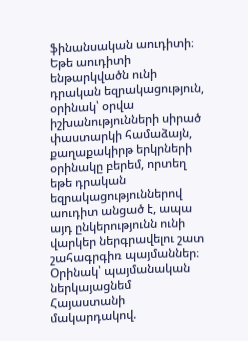ֆինանսական աուդիտի։
Եթե աուդիտի ենթարկվածն ունի դրական եզրակացություն, օրինակ՝ օրվա իշխանությունների սիրած փաստարկի համաձայն, քաղաքակիրթ երկրների օրինակը բերեմ, որտեղ եթե դրական եզրակացություններով աուդիտ անցած է, ապա այդ ընկերությունն ունի վարկեր ներգրավելու շատ շահագրգիռ պայմաններ։ Օրինակ՝ պայմանական ներկայացնեմ Հայաստանի մակարդակով.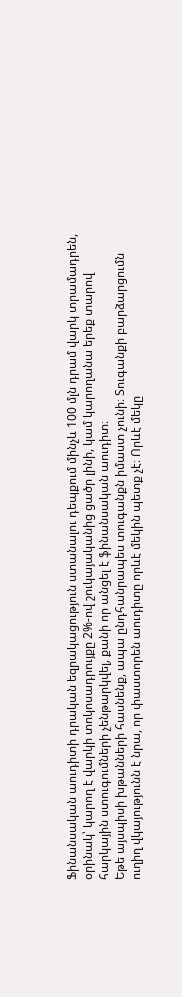Ֆինանսական աուդիտի դրական եզրակացություն ստանալու դեպքում մինչև 100 մլն դրամ վարկ տրամադրեն, օրինակ՝ կարող է վարկի տոկոսադրույքը 2%-ով շուկայականից ցածր լինի, կամ կարողանա երեք տարով հարկային ստուգումների չենթարկվել, քանի որ անցել է ֆինանսական աուդիտ։
Եթե այսպիսի խթանների հասնենք, ապա ընդհանրապես տուգանքն իմաստ չունի։ Տուգանքի բարձարցումն ուղիղ վկայությունն է նրա, որ փաստորեն աուդիտը որևէ մեկին պետք չէ։ Որևէ մեկը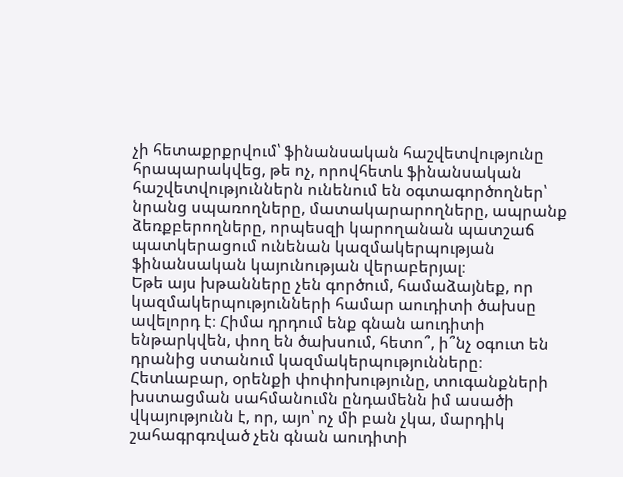չի հետաքրքրվում՝ ֆինանսական հաշվետվությունը հրապարակվեց, թե ոչ, որովհետև ֆինանսական հաշվետվություններն ունենում են օգտագործողներ՝ նրանց սպառողները, մատակարարողները, ապրանք ձեռքբերողները, որպեսզի կարողանան պատշաճ պատկերացում ունենան կազմակերպության ֆինանսական կայունության վերաբերյալ։
Եթե այս խթանները չեն գործում, համաձայնեք, որ կազմակերպությունների համար աուդիտի ծախսը ավելորդ է։ Հիմա դրդում ենք գնան աուդիտի ենթարկվեն, փող են ծախսում, հետո՞, ի՞նչ օգուտ են դրանից ստանում կազմակերպությունները։ Հետևաբար, օրենքի փոփոխությունը, տուգանքների խստացման սահմանումն ընդամենն իմ ասածի վկայությունն է, որ, այո՝ ոչ մի բան չկա, մարդիկ շահագրգռված չեն գնան աուդիտի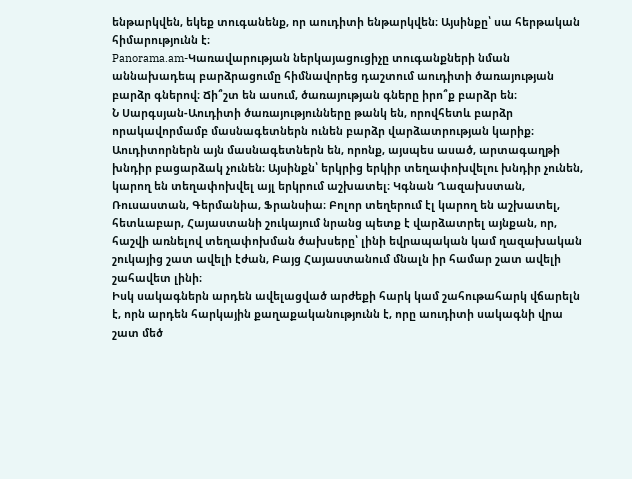ենթարկվեն, եկեք տուգանենք, որ աուդիտի ենթարկվեն։ Այսինքը՝ սա հերթական հիմարությունն է։
Panorama.am-Կառավարության ներկայացուցիչը տուգանքների նման աննախադեպ բարձրացումը հիմնավորեց դաշտում աուդիտի ծառայության բարձր գներով։ Ճի՞շտ են ասում, ծառայության գները իրո՞ք բարձր են։
Ն Սարգսյան-Աուդիտի ծառայությունները թանկ են, որովհետև բարձր որակավորմամբ մասնագետներն ունեն բարձր վարձատրության կարիք։ Աուդիտորներն այն մասնագետներն են, որոնք, այսպես ասած, արտագաղթի խնդիր բացարձակ չունեն։ Այսինքն՝ երկրից երկիր տեղափոխվելու խնդիր չունեն, կարող են տեղափոխվել այլ երկրում աշխատել։ Կգնան Ղազախստան, Ռուսաստան, Գերմանիա, Ֆրանսիա։ Բոլոր տեղերում էլ կարող են աշխատել, հետևաբար, Հայաստանի շուկայում նրանց պետք է վարձատրել այնքան, որ, հաշվի առնելով տեղափոխման ծախսերը՝ լինի եվրապական կամ ղազախական շուկայից շատ ավելի էժան, Բայց Հայաստանում մնալն իր համար շատ ավելի շահավետ լինի։
Իսկ սակագներն արդեն ավելացված արժեքի հարկ կամ շահութահարկ վճարելն է, որն արդեն հարկային քաղաքականությունն է, որը աուդիտի սակագնի վրա շատ մեծ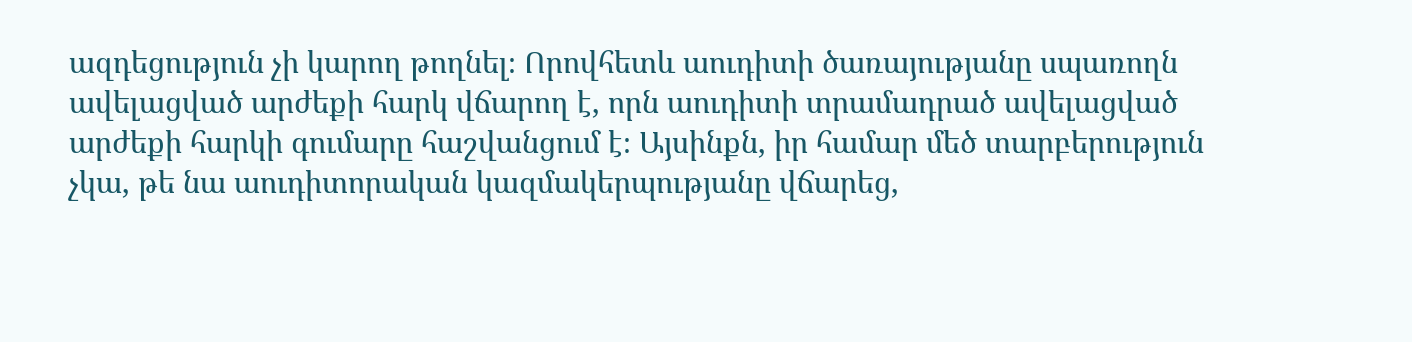ազդեցություն չի կարող թողնել։ Որովհետև աուդիտի ծառայությանը սպառողն ավելացված արժեքի հարկ վճարող է, որն աուդիտի տրամադրած ավելացված արժեքի հարկի գումարը հաշվանցում է։ Այսինքն, իր համար մեծ տարբերություն չկա, թե նա աուդիտորական կազմակերպությանը վճարեց,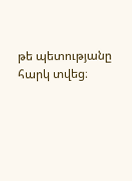թե պետությանը հարկ տվեց։